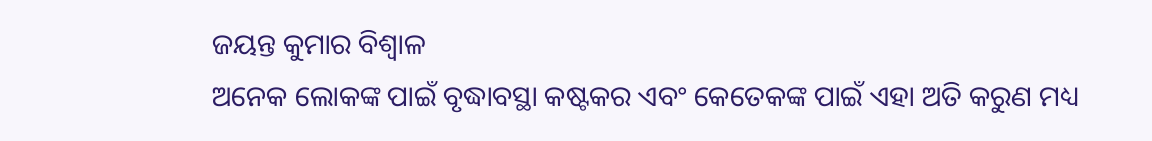ଜୟନ୍ତ କୁମାର ବିଶ୍ବାଳ
ଅନେକ ଲୋକଙ୍କ ପାଇଁ ବୃଦ୍ଧାବସ୍ଥା କଷ୍ଟକର ଏବଂ କେତେକଙ୍କ ପାଇଁ ଏହା ଅତି କରୁଣ ମଧ୍ୟ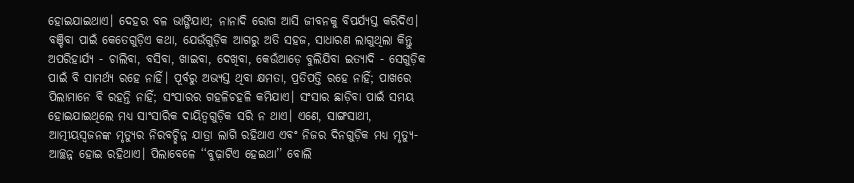ହୋଇଯାଇଥାଏ। ଦେହର ବଳ ଭାଙ୍ଗିଯାଏ; ନାନାଦି ରୋଗ ଆସି ଜୀବନକୁ ବିପର୍ଯ୍ୟସ୍ତ କରିଦିଏ। ବଞ୍ଚିବା ପାଇଁ କେତେଗୁଡ଼ିଏ କଥା, ଯେଉଁଗୁଡ଼ିକ ଆଗରୁ ଅତି ସହଜ, ସାଧାରଣ ଲାଗୁଥିଲା କିନ୍ତୁ ଅପରିହାର୍ଯ୍ୟ - ଚାଲିବା, ବସିବା, ଖାଇବା, ଦେଖିବା, କେଉଁଆଡ଼େ ବୁଲିଯିବା ଇତ୍ୟାଦି - ସେଗୁଡ଼ିକ ପାଇଁ ବି ସାମର୍ଥ୍ୟ ରହେ ନାହିଁ। ପୂର୍ବରୁ ଅଭ୍ୟସ୍ତ ଥିବା କ୍ଷମତା, ପ୍ରତିପତ୍ତି ରହେ ନାହିଁ; ପାଖରେ ପିଲାମାନେ ବି ରହନ୍ତି ନାହିଁ; ସଂସାରର ଗହଳିଚହଳି କମିଯାଏ। ସଂସାର ଛାଡ଼ିବା ପାଇଁ ସମୟ ହୋଇଯାଇଥିଲେ ମଧ୍ୟ ସାଂସାରିକ ଦାୟିତ୍ବଗୁଡ଼ିକ ସରି ନ ଥାଏ। ଏଣେ, ସାଙ୍ଗସାଥୀ, ଆତ୍ମୀୟସ୍ବଜନଙ୍କ ମୃତ୍ୟୁର ନିରବଚ୍ଛିନ୍ନ ଯାତ୍ରା ଲାଗି ରହିଥାଏ ଏବଂ ନିଜର ଦିନଗୁଡ଼ିକ ମଧ୍ୟ ମୃତ୍ୟୁ-ଆଚ୍ଛନ୍ନ ହୋଇ ରହିଥାଏ। ପିଲାବେଳେ ‘‘ବୁଢ଼ାଟିଏ ହେଇଥା’’ ବୋଲି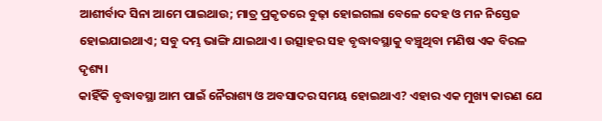ଆଶୀର୍ବାଦ ସିନା ଆମେ ପାଇଥାଉ; ମାତ୍ର ପ୍ରକୃତରେ ବୁଢ଼ା ହୋଇଗଲା ବେଳେ ଦେହ ଓ ମନ ନିସ୍ତେଜ ହୋଇଯାଇଥାଏ; ସବୁ ଦମ୍ଭ ଭାଙ୍ଗି ଯାଇଥାଏ। ଉତ୍ସାହର ସହ ବୃଦ୍ଧାବସ୍ଥାକୁ ବଞ୍ଚୁଥିବା ମଣିଷ ଏକ ବିରଳ ଦୃଶ୍ୟ।
କାହିଁକି ବୃଦ୍ଧାବସ୍ଥା ଆମ ପାଇଁ ନୈରାଶ୍ୟ ଓ ଅବସାଦର ସମୟ ହୋଇଥାଏ? ଏହାର ଏକ ମୁଖ୍ୟ କାରଣ ଯେ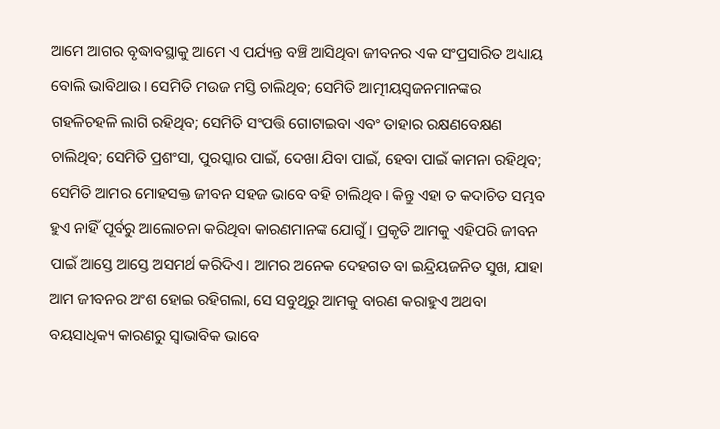ଆମେ ଆଗର ବୃଦ୍ଧାବସ୍ଥାକୁ ଆମେ ଏ ପର୍ଯ୍ୟନ୍ତ ବଞ୍ଚି ଆସିଥିବା ଜୀବନର ଏକ ସଂପ୍ରସାରିତ ଅଧ୍ୟାୟ ବୋଲି ଭାବିଥାଉ। ସେମିତି ମଉଜ ମସ୍ତି ଚାଲିଥିବ; ସେମିତି ଆତ୍ମୀୟସ୍ବଜନମାନଙ୍କର ଗହଳିଚହଳି ଲାଗି ରହିଥିବ; ସେମିତି ସଂପତ୍ତି ଗୋଟାଇବା ଏବଂ ତାହାର ରକ୍ଷଣବେକ୍ଷଣ ଚାଲିଥିବ; ସେମିତି ପ୍ରଶଂସା, ପୁରସ୍କାର ପାଇଁ, ଦେଖା ଯିବା ପାଇଁ, ହେବା ପାଇଁ କାମନା ରହିଥିବ; ସେମିତି ଆମର ମୋହସକ୍ତ ଜୀବନ ସହଜ ଭାବେ ବହି ଚାଲିଥିବ। କିନ୍ତୁ ଏହା ତ କଦାଚିତ ସମ୍ଭବ ହୁଏ ନାହିଁ ପୂର୍ବରୁ ଆଲୋଚନା କରିଥିବା କାରଣମାନଙ୍କ ଯୋଗୁଁ। ପ୍ରକୃତି ଆମକୁ ଏହିପରି ଜୀବନ ପାଇଁ ଆସ୍ତେ ଆସ୍ତେ ଅସମର୍ଥ କରିଦିଏ। ଆମର ଅନେକ ଦେହଗତ ବା ଇନ୍ଦ୍ରିୟଜନିତ ସୁଖ, ଯାହା ଆମ ଜୀବନର ଅଂଶ ହୋଇ ରହିଗଲା, ସେ ସବୁଥିରୁ ଆମକୁ ବାରଣ କରାହୁଏ ଅଥବା ବୟସାଧିକ୍ୟ କାରଣରୁ ସ୍ବାଭାବିକ ଭାବେ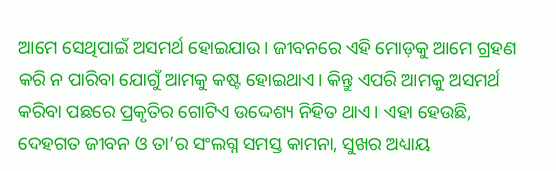ଆମେ ସେଥିପାଇଁ ଅସମର୍ଥ ହୋଇଯାଉ। ଜୀବନରେ ଏହି ମୋଡ଼କୁ ଆମେ ଗ୍ରହଣ କରି ନ ପାରିବା ଯୋଗୁଁ ଆମକୁ କଷ୍ଟ ହୋଇଥାଏ। କିନ୍ତୁ ଏପରି ଆମକୁ ଅସମର୍ଥ କରିବା ପଛରେ ପ୍ରକୃତିର ଗୋଟିଏ ଉଦ୍ଦେଶ୍ୟ ନିହିତ ଥାଏ। ଏହା ହେଉଛି, ଦେହଗତ ଜୀବନ ଓ ତା’ର ସଂଲଗ୍ନ ସମସ୍ତ କାମନା, ସୁଖର ଅଧ୍ୟାୟ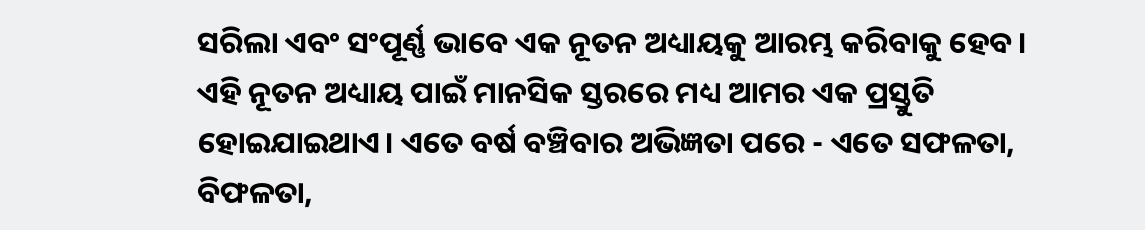ସରିଲା ଏବଂ ସଂପୂର୍ଣ୍ଣ ଭାବେ ଏକ ନୂତନ ଅଧ୍ୟାୟକୁ ଆରମ୍ଭ କରିବାକୁ ହେବ।
ଏହି ନୂତନ ଅଧ୍ୟାୟ ପାଇଁ ମାନସିକ ସ୍ତରରେ ମଧ୍ୟ ଆମର ଏକ ପ୍ରସ୍ତୁତି ହୋଇଯାଇଥାଏ। ଏତେ ବର୍ଷ ବଞ୍ଚିବାର ଅଭିଜ୍ଞତା ପରେ - ଏତେ ସଫଳତା, ବିଫଳତା,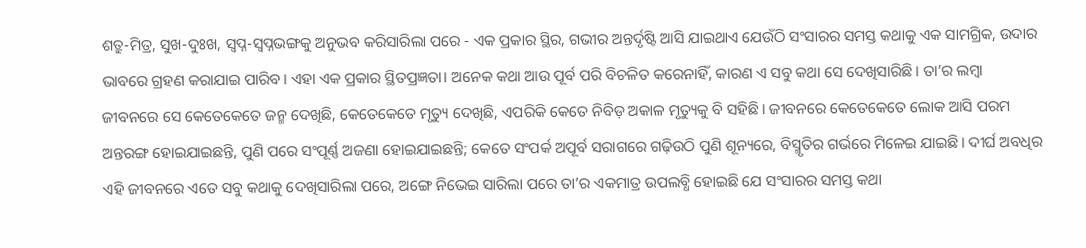ଶତ୍ରୁ-ମିତ୍ର, ସୁଖ-ଦୁଃଖ, ସ୍ବପ୍ନ-ସ୍ବପ୍ନଭଙ୍ଗକୁ ଅନୁଭବ କରିସାରିଲା ପରେ - ଏକ ପ୍ରକାର ସ୍ଥିର, ଗଭୀର ଅନ୍ତର୍ଦୃଷ୍ଟି ଆସି ଯାଇଥାଏ ଯେଉଁଠି ସଂସାରର ସମସ୍ତ କଥାକୁ ଏକ ସାମଗ୍ରିକ, ଉଦାର ଭାବରେ ଗ୍ରହଣ କରାଯାଇ ପାରିବ। ଏହା ଏକ ପ୍ରକାର ସ୍ଥିତପ୍ରଜ୍ଞତା। ଅନେକ କଥା ଆଉ ପୂର୍ବ ପରି ବିଚଳିତ କରେନାହିଁ, କାରଣ ଏ ସବୁ କଥା ସେ ଦେଖିସାରିଛି। ତା’ର ଲମ୍ବା ଜୀବନରେ ସେ କେତେକେତେ ଜନ୍ମ ଦେଖିଛି, କେତେକେତେ ମୃତ୍ୟୁ ଦେଖିଛି, ଏପରିକି କେତେ ନିବିଡ଼ ଅକାଳ ମୃତ୍ୟୁକୁ ବି ସହିଛି। ଜୀବନରେ କେତେକେତେ ଲୋକ ଆସି ପରମ ଅନ୍ତରଙ୍ଗ ହୋଇଯାଇଛନ୍ତି, ପୁଣି ପରେ ସଂପୂର୍ଣ୍ଣ ଅଜଣା ହୋଇଯାଇଛନ୍ତି; କେତେ ସଂପର୍କ ଅପୂର୍ବ ସରାଗରେ ଗଢ଼ିଉଠି ପୁଣି ଶୂନ୍ୟରେ, ବିସ୍ମୃତିର ଗର୍ଭରେ ମିଳେଇ ଯାଇଛି। ଦୀର୍ଘ ଅବଧିର ଏହି ଜୀବନରେ ଏତେ ସବୁ କଥାକୁ ଦେଖିସାରିଲା ପରେ, ଅଙ୍ଗେ ନିଭେଇ ସାରିଲା ପରେ ତା’ର ଏକମାତ୍ର ଉପଲବ୍ଧି ହୋଇଛି ଯେ ସଂସାରର ସମସ୍ତ କଥା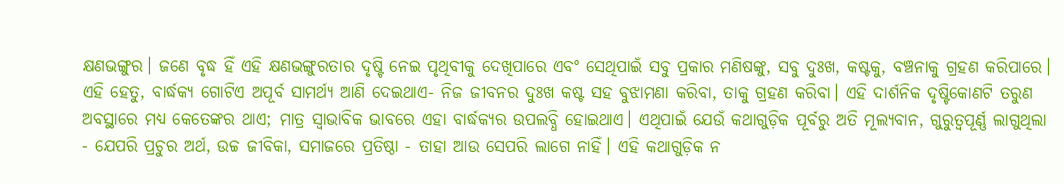କ୍ଷଣଭଙ୍ଗୁର। ଜଣେ ବୃଦ୍ଧ ହିଁ ଏହି କ୍ଷଣଭଙ୍ଗୁରତାର ଦୃଷ୍ଟି ନେଇ ପୃଥିବୀକୁ ଦେଖିପାରେ ଏବଂ ସେଥିପାଇଁ ସବୁ ପ୍ରକାର ମଣିଷଙ୍କୁ, ସବୁ ଦୁଃଖ, କଷ୍ଟକୁ, ବଞ୍ଚନାକୁ ଗ୍ରହଣ କରିପାରେ। ଏହି ହେତୁ, ବାର୍ଦ୍ଧକ୍ୟ ଗୋଟିଏ ଅପୂର୍ବ ସାମର୍ଥ୍ୟ ଆଣି ଦେଇଥାଏ- ନିଜ ଜୀବନର ଦୁଃଖ କଷ୍ଟ ସହ ବୁଝାମଣା କରିବା, ତାକୁ ଗ୍ରହଣ କରିବା। ଏହି ଦାର୍ଶନିକ ଦୃଷ୍ଟିକୋଣଟି ତରୁଣ ଅବସ୍ଥାରେ ମଧ୍ୟ କେତେଙ୍କର ଥାଏ; ମାତ୍ର ସ୍ବାଭାବିକ ଭାବରେ ଏହା ବାର୍ଦ୍ଧକ୍ୟର ଉପଲବ୍ଧି ହୋଇଥାଏ। ଏଥିପାଇଁ ଯେଉଁ କଥାଗୁଡ଼ିକ ପୂର୍ବରୁ ଅତି ମୂଲ୍ୟବାନ, ଗୁରୁତ୍ବପୂର୍ଣ୍ଣ ଲାଗୁଥିଲା - ଯେପରି ପ୍ରଚୁର ଅର୍ଥ, ଉଚ୍ଚ ଜୀବିକା, ସମାଜରେ ପ୍ରତିଷ୍ଠା - ତାହା ଆଉ ସେପରି ଲାଗେ ନାହିଁ। ଏହି କଥାଗୁଡ଼ିକ ନ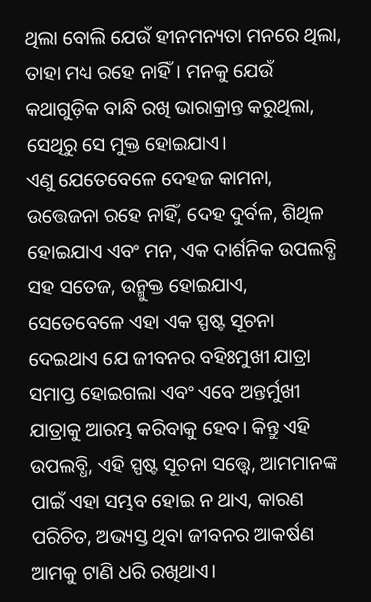ଥିଲା ବୋଲି ଯେଉଁ ହୀନମନ୍ୟତା ମନରେ ଥିଲା, ତାହା ମଧ୍ୟ ରହେ ନାହିଁ। ମନକୁ ଯେଉଁ କଥାଗୁଡ଼ିକ ବାନ୍ଧି ରଖି ଭାରାକ୍ରାନ୍ତ କରୁଥିଲା, ସେଥିରୁ ସେ ମୁକ୍ତ ହୋଇଯାଏ।
ଏଣୁ ଯେତେବେଳେ ଦେହଜ କାମନା, ଉତ୍ତେଜନା ରହେ ନାହିଁ, ଦେହ ଦୁର୍ବଳ, ଶିଥିଳ ହୋଇଯାଏ ଏବଂ ମନ, ଏକ ଦାର୍ଶନିକ ଉପଲବ୍ଧି ସହ ସତେଜ, ଉନ୍ମୁକ୍ତ ହୋଇଯାଏ, ସେତେବେଳେ ଏହା ଏକ ସ୍ପଷ୍ଟ ସୂଚନା ଦେଇଥାଏ ଯେ ଜୀବନର ବହିଃମୁଖୀ ଯାତ୍ରା ସମାପ୍ତ ହୋଇଗଲା ଏବଂ ଏବେ ଅନ୍ତର୍ମୁଖୀ ଯାତ୍ରାକୁ ଆରମ୍ଭ କରିବାକୁ ହେବ। କିନ୍ତୁ ଏହି ଉପଲବ୍ଧି, ଏହି ସ୍ପଷ୍ଟ ସୂଚନା ସତ୍ତ୍ବେ, ଆମମାନଙ୍କ ପାଇଁ ଏହା ସମ୍ଭବ ହୋଇ ନ ଥାଏ, କାରଣ ପରିଚିତ, ଅଭ୍ୟସ୍ତ ଥିବା ଜୀବନର ଆକର୍ଷଣ ଆମକୁ ଟାଣି ଧରି ରଖିଥାଏ।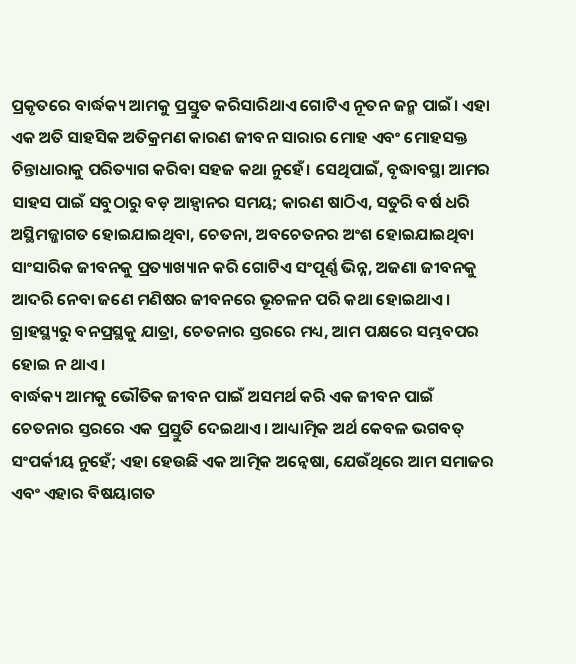ପ୍ରକୃତରେ ବାର୍ଦ୍ଧକ୍ୟ ଆମକୁ ପ୍ରସ୍ତୁତ କରିସାରିଥାଏ ଗୋଟିଏ ନୂତନ ଜନ୍ମ ପାଇଁ। ଏହା ଏକ ଅତି ସାହସିକ ଅତିକ୍ରମଣ କାରଣ ଜୀବନ ସାରାର ମୋହ ଏବଂ ମୋହସକ୍ତ ଚିନ୍ତାଧାରାକୁ ପରିତ୍ୟାଗ କରିବା ସହଜ କଥା ନୁହେଁ। ସେଥିପାଇଁ, ବୃଦ୍ଧାବସ୍ଥା ଆମର ସାହସ ପାଇଁ ସବୁଠାରୁ ବଡ଼ ଆହ୍ବାନର ସମୟ; କାରଣ ଷାଠିଏ, ସତୁରି ବର୍ଷ ଧରି ଅସ୍ଥିମଜ୍ଜାଗତ ହୋଇଯାଇଥିବା, ଚେତନା, ଅବଚେତନର ଅଂଶ ହୋଇଯାଇଥିବା ସାଂସାରିକ ଜୀବନକୁ ପ୍ରତ୍ୟାଖ୍ୟାନ କରି ଗୋଟିଏ ସଂପୂର୍ଣ୍ଣ ଭିନ୍ନ, ଅଜଣା ଜୀବନକୁ ଆଦରି ନେବା ଜଣେ ମଣିଷର ଜୀବନରେ ଭୂଚଳନ ପରି କଥା ହୋଇଥାଏ। ଗ୍ରାହସ୍ଥ୍ୟରୁ ବନପ୍ରସ୍ଥକୁ ଯାତ୍ରା, ଚେତନାର ସ୍ତରରେ ମଧ୍ୟ, ଆମ ପକ୍ଷରେ ସମ୍ଭବପର ହୋଇ ନ ଥାଏ।
ବାର୍ଦ୍ଧକ୍ୟ ଆମକୁ ଭୌତିକ ଜୀବନ ପାଇଁ ଅସମର୍ଥ କରି ଏକ ଜୀବନ ପାଇଁ ଚେତନାର ସ୍ତରରେ ଏକ ପ୍ରସ୍ତୁତି ଦେଇଥାଏ। ଆଧ୍ୟାତ୍ମିକ ଅର୍ଥ କେବଳ ଭଗବତ୍ ସଂପର୍କୀୟ ନୁହେଁ; ଏହା ହେଉଛି ଏକ ଆତ୍ମିକ ଅନ୍ବେଷା, ଯେଉଁଥିରେ ଆମ ସମାଜର ଏବଂ ଏହାର ବିଷୟାଗତ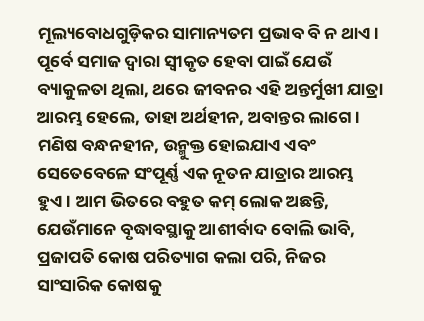ମୂଲ୍ୟବୋଧଗୁଡ଼ିକର ସାମାନ୍ୟତମ ପ୍ରଭାବ ବି ନ ଥାଏ। ପୂର୍ବେ ସମାଜ ଦ୍ବାରା ସ୍ବୀକୃତ ହେବା ପାଇଁ ଯେଉଁ ବ୍ୟାକୁଳତା ଥିଲା, ଥରେ ଜୀବନର ଏହି ଅନ୍ତର୍ମୁଖୀ ଯାତ୍ରା ଆରମ୍ଭ ହେଲେ, ତାହା ଅର୍ଥହୀନ, ଅବାନ୍ତର ଲାଗେ। ମଣିଷ ବନ୍ଧନହୀନ, ଉନ୍ମୁକ୍ତ ହୋଇଯାଏ ଏବଂ ସେତେବେଳେ ସଂପୂର୍ଣ୍ଣ ଏକ ନୂତନ ଯାତ୍ରାର ଆରମ୍ଭ ହୁଏ। ଆମ ଭିତରେ ବହୁତ କମ୍ ଲୋକ ଅଛନ୍ତି, ଯେଉଁମାନେ ବୃଦ୍ଧାବସ୍ଥାକୁ ଆଶୀର୍ବାଦ ବୋଲି ଭାବି, ପ୍ରଜାପତି କୋଷ ପରିତ୍ୟାଗ କଲା ପରି, ନିଜର ସାଂସାରିକ କୋଷକୁ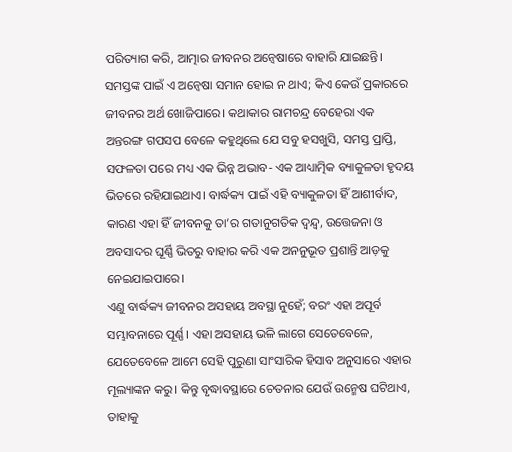ପରିତ୍ୟାଗ କରି, ଆତ୍ମାର ଜୀବନର ଅନ୍ବେଷାରେ ବାହାରି ଯାଇଛନ୍ତି। ସମସ୍ତଙ୍କ ପାଇଁ ଏ ଅନ୍ବେଷା ସମାନ ହୋଇ ନ ଥାଏ; କିଏ କେଉଁ ପ୍ରକାରରେ ଜୀବନର ଅର୍ଥ ଖୋଜିପାରେ। କଥାକାର ରାମଚନ୍ଦ୍ର ବେହେରା ଏକ ଅନ୍ତରଙ୍ଗ ଗପସପ ବେଳେ କହୁଥିଲେ ଯେ ସବୁ ହସଖୁସି, ସମସ୍ତ ପ୍ରାପ୍ତି, ସଫଳତା ପରେ ମଧ୍ୟ ଏକ ଭିନ୍ନ ଅଭାବ- ଏକ ଆଧ୍ୟାତ୍ମିକ ବ୍ୟାକୁଳତା ହୃଦୟ ଭିତରେ ରହିଯାଇଥାଏ। ବାର୍ଦ୍ଧକ୍ୟ ପାଇଁ ଏହି ବ୍ୟାକୁଳତା ହିଁ ଆଶୀର୍ବାଦ, କାରଣ ଏହା ହିଁ ଜୀବନକୁ ତା’ର ଗତାନୁଗତିକ ଦ୍ବନ୍ଦ୍ବ, ଉତ୍ତେଜନା ଓ ଅବସାଦର ଘୂର୍ଣ୍ଣି ଭିତରୁ ବାହାର କରି ଏକ ଅନନୁଭୂତ ପ୍ରଶାନ୍ତି ଆଡ଼କୁ ନେଇଯାଇପାରେ।
ଏଣୁ ବାର୍ଦ୍ଧକ୍ୟ ଜୀବନର ଅସହାୟ ଅବସ୍ଥା ନୁହେଁ; ବରଂ ଏହା ଅପୂର୍ବ ସମ୍ଭାବନାରେ ପୂର୍ଣ୍ଣ। ଏହା ଅସହାୟ ଭଳି ଲାଗେ ସେତେବେଳେ, ଯେତେବେଳେ ଆମେ ସେହି ପୁରୁଣା ସାଂସାରିକ ହିସାବ ଅନୁସାରେ ଏହାର ମୂଲ୍ୟାଙ୍କନ କରୁ। କିନ୍ତୁ ବୃଦ୍ଧାବସ୍ଥାରେ ଚେତନାର ଯେଉଁ ଉନ୍ମେଷ ଘଟିଥାଏ, ତାହାକୁ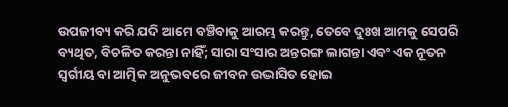ଉପଜୀବ୍ୟ କରି ଯଦି ଆମେ ବଞ୍ଚିବାକୁ ଆରମ୍ଭ କରନ୍ତୁ, ତେବେ ଦୁଃଖ ଆମକୁ ସେପରି ବ୍ୟଥିତ, ବିଚଳିତ କରନ୍ତା ନାହିଁ; ସାରା ସଂସାର ଅନ୍ତରଙ୍ଗ ଲାଗନ୍ତା ଏବଂ ଏକ ନୂତନ ସ୍ବର୍ଗୀୟ ବା ଆତ୍ମିକ ଅନୁଭବରେ ଜୀବନ ଉଦ୍ଭାସିତ ହୋଇ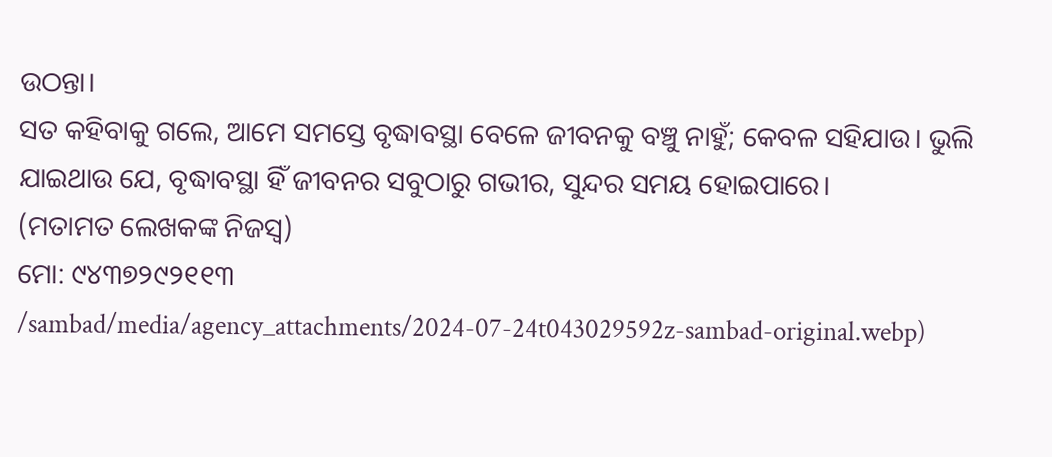ଉଠନ୍ତା।
ସତ କହିବାକୁ ଗଲେ, ଆମେ ସମସ୍ତେ ବୃଦ୍ଧାବସ୍ଥା ବେଳେ ଜୀବନକୁ ବଞ୍ଚୁ ନାହୁଁ; କେବଳ ସହିଯାଉ। ଭୁଲି ଯାଇଥାଉ ଯେ, ବୃଦ୍ଧାବସ୍ଥା ହିଁ ଜୀବନର ସବୁଠାରୁ ଗଭୀର, ସୁନ୍ଦର ସମୟ ହୋଇପାରେ।
(ମତାମତ ଲେଖକଙ୍କ ନିଜସ୍ବ)
ମୋ: ୯୪୩୭୨୯୨୧୧୩
/sambad/media/agency_attachments/2024-07-24t043029592z-sambad-original.webp)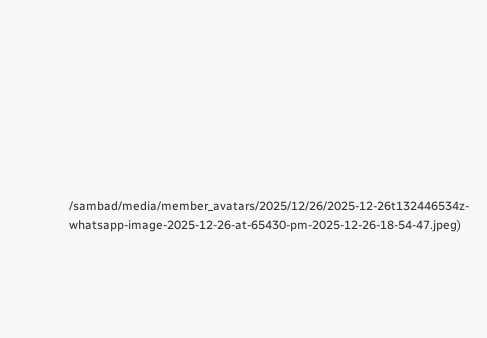/sambad/media/member_avatars/2025/12/26/2025-12-26t132446534z-whatsapp-image-2025-12-26-at-65430-pm-2025-12-26-18-54-47.jpeg)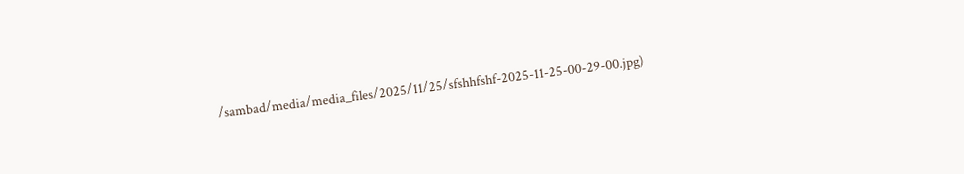/sambad/media/media_files/2025/11/25/sfshhfshf-2025-11-25-00-29-00.jpg)